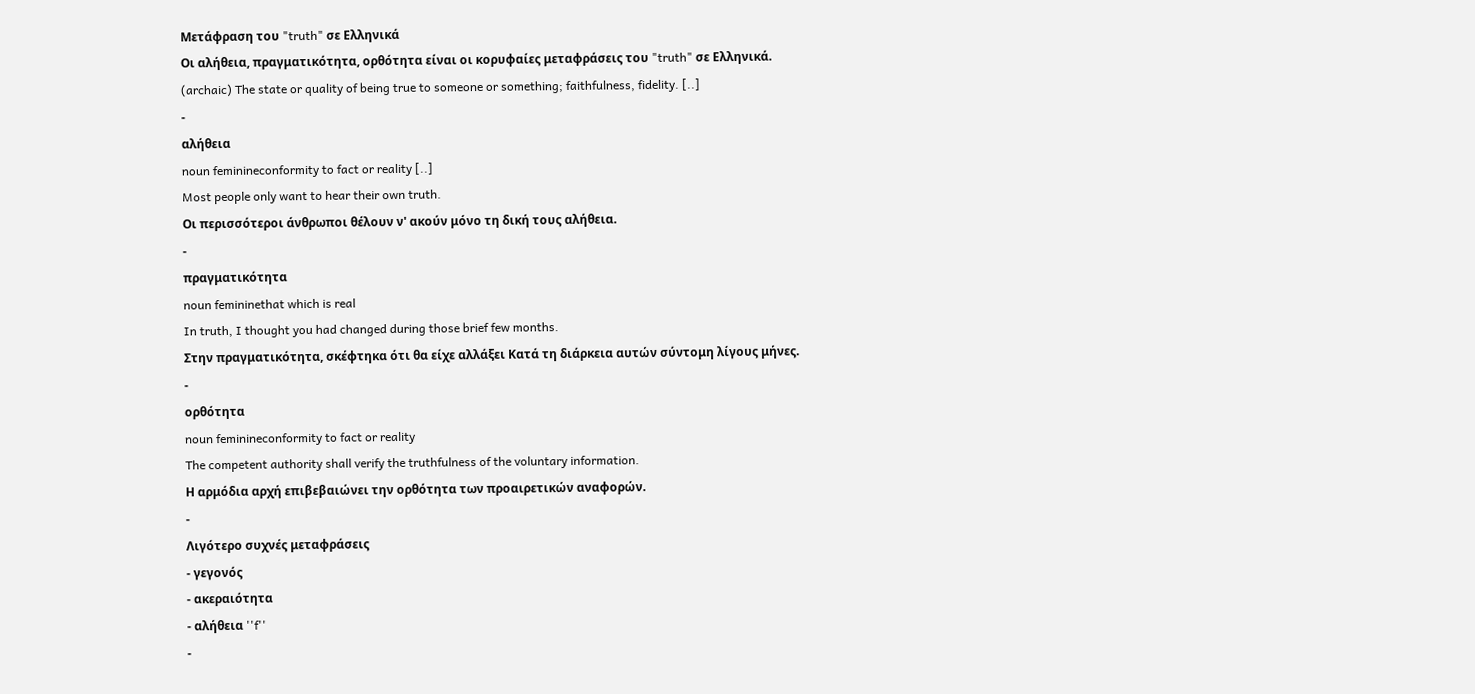Μετάφραση του "truth" σε Ελληνικά
Οι αλήθεια, πραγματικότητα, ορθότητα είναι οι κορυφαίες μεταφράσεις του "truth" σε Ελληνικά.
(archaic) The state or quality of being true to someone or something; faithfulness, fidelity. [..]
-
αλήθεια
noun feminineconformity to fact or reality [..]
Most people only want to hear their own truth.
Οι περισσότεροι άνθρωποι θέλουν ν' ακούν μόνο τη δική τους αλήθεια.
-
πραγματικότητα
noun femininethat which is real
In truth, I thought you had changed during those brief few months.
Στην πραγματικότητα, σκέφτηκα ότι θα είχε αλλάξει Κατά τη διάρκεια αυτών σύντομη λίγους μήνες.
-
ορθότητα
noun feminineconformity to fact or reality
The competent authority shall verify the truthfulness of the voluntary information.
Η αρμόδια αρχή επιβεβαιώνει την ορθότητα των προαιρετικών αναφορών.
-
Λιγότερο συχνές μεταφράσεις
- γεγονός
- ακεραιότητα
- αλήθεια ''f''
-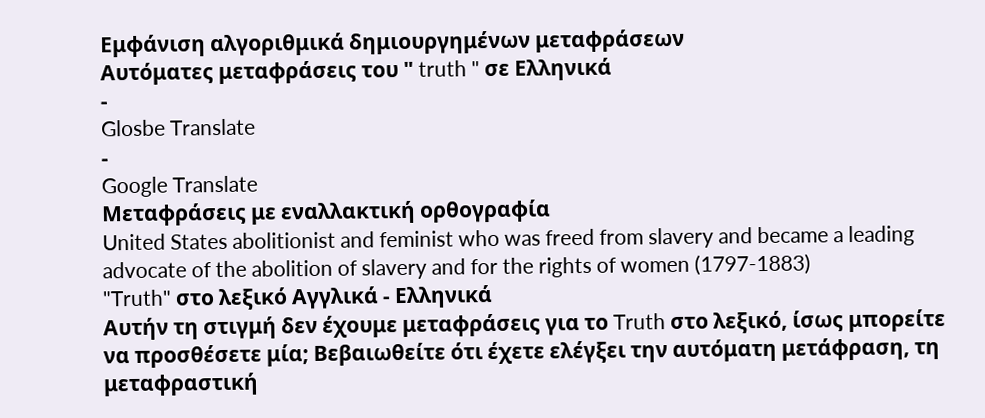Εμφάνιση αλγοριθμικά δημιουργημένων μεταφράσεων
Αυτόματες μεταφράσεις του " truth " σε Ελληνικά
-
Glosbe Translate
-
Google Translate
Μεταφράσεις με εναλλακτική ορθογραφία
United States abolitionist and feminist who was freed from slavery and became a leading advocate of the abolition of slavery and for the rights of women (1797-1883)
"Truth" στο λεξικό Αγγλικά - Ελληνικά
Αυτήν τη στιγμή δεν έχουμε μεταφράσεις για το Truth στο λεξικό, ίσως μπορείτε να προσθέσετε μία; Βεβαιωθείτε ότι έχετε ελέγξει την αυτόματη μετάφραση, τη μεταφραστική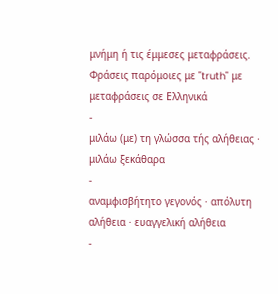μνήμη ή τις έμμεσες μεταφράσεις.
Φράσεις παρόμοιες με "truth" με μεταφράσεις σε Ελληνικά
-
μιλάω (με) τη γλώσσα τής αλήθειας · μιλάω ξεκάθαρα
-
αναμφισβήτητο γεγονός · απόλυτη αλήθεια · ευαγγελική αλήθεια
-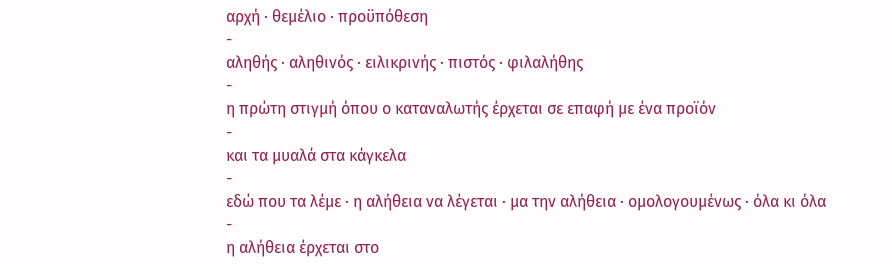αρχή · θεμέλιο · προϋπόθεση
-
αληθής · αληθινός · ειλικρινής · πιστός · φιλαλήθης
-
η πρώτη στιγμή όπου ο καταναλωτής έρχεται σε επαφή με ένα προϊόν
-
και τα μυαλά στα κάγκελα
-
εδώ που τα λέμε · η αλήθεια να λέγεται · μα την αλήθεια · ομολογουμένως · όλα κι όλα
-
η αλήθεια έρχεται στο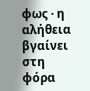φως · η αλήθεια βγαίνει στη φόρα